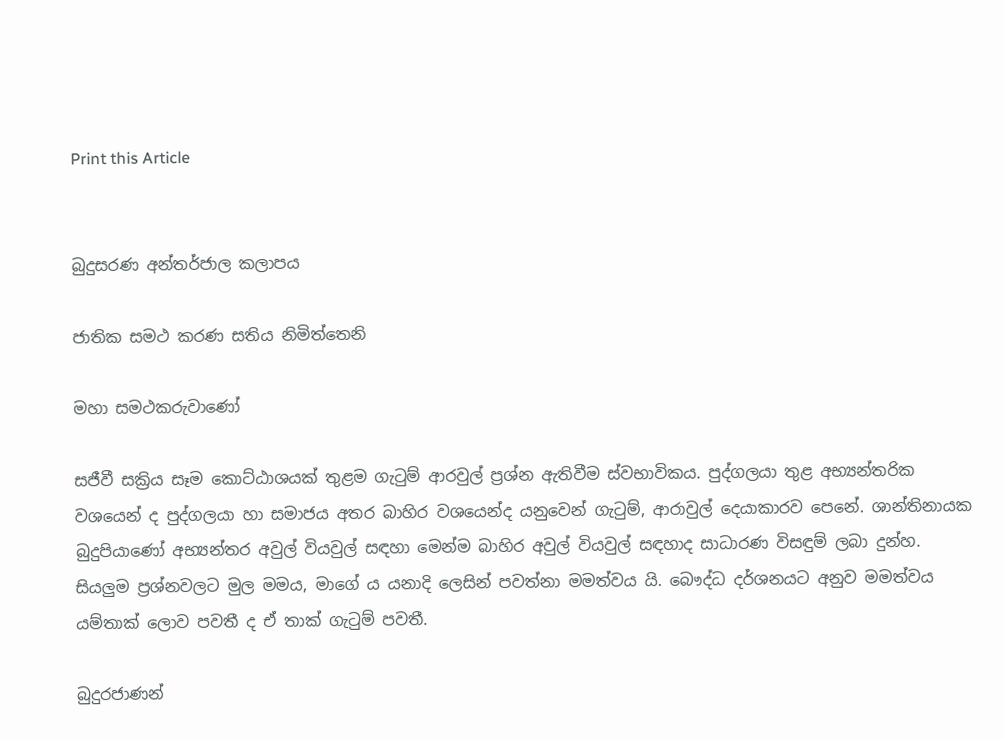Print this Article


බුදුසරණ අන්තර්ජාල කලාපය

ජාතික සමථ කරණ සතිය නිමිත්තෙනි

මහා සමථකරුවාණෝ

සජීවී සක්‍රිය සෑම කොට්ඨාශයක් තුළම ගැටුම් ආරවුල් ප්‍රශ්න ඇතිවීම ස්වභාවිකය. පුද්ගලයා තුළ අභ්‍යන්තරික වශයෙන් ද පුද්ගලයා හා සමාජය අතර බාහිර වශයෙන්ද යනුවෙන් ගැටුම්, ආරාවුල් දෙයාකාරව පෙනේ. ශාන්තිනායක බුදුපියාණෝ අභ්‍යන්තර අවුල් වියවුල් සඳහා මෙන්ම බාහිර අවුල් වියවුල් සඳහාද සාධාරණ විසඳුම් ලබා දුන්හ. සියලුම ප්‍රශ්නවලට මුල මමය, මාගේ ය යනාදි ලෙසින් පවත්නා මමත්වය යි. බෞද්ධ දර්ශනයට අනුව මමත්වය යම්තාක් ලොව පවතී ද ඒ තාක් ගැටුම් පවතී.

බුදුරජාණන්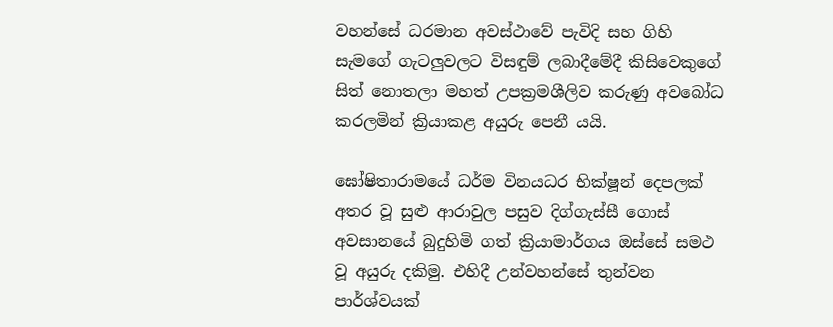වහන්සේ ධරමාන අවස්ථාවේ පැවිදි සහ ගිහි සැමගේ ගැටලුවලට විසඳුම් ලබාදීමේදී කිසිවෙකුගේ සිත් නොතලා මහත් උපක්‍රමශීලිව කරුණු අවබෝධ කරලමින් ක්‍රියාකළ අයුරු පෙනී යයි.

ඝෝෂිතාරාමයේ ධර්ම විනයධර භික්ෂූන් දෙපලක් අතර වූ සුළු ආරාවුල පසුව දිග්ගැස්සී ගොස් අවසානයේ බුදුහිමි ගත් ක්‍රියාමාර්ගය ඔස්සේ සමථ වූ අයුරු දකිමු. එහිදී උන්වහන්සේ තුන්වන පාර්ශ්වයක්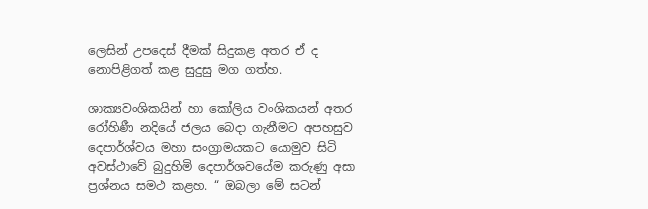ලෙසින් උපදෙස් දීමක් සිදුකළ අතර ඒ ද නොපිළිගත් කළ සුදුසු මග ගත්හ.

ශාක්‍යවංශිකයින් හා කෝලිය වංශිකයන් අතර රෝහිණී නදියේ ජලය බෙදා ගැනීමට අපහසුව දෙපාර්ශ්වය මහා සංග්‍රාමයකට යොමුව සිටි අවස්ථාවේ බුදුහිමි දෙපාර්ශවයේම කරුණු අසා ප්‍රශ්නය සමථ කළහ. “ ඔබලා මේ සටන්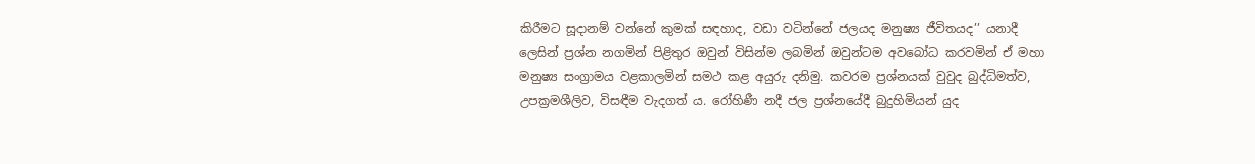කිරීමට සූදානම් වන්නේ කුමක් සඳහාද, වඩා වටින්නේ ජලයද මනුෂ්‍ය ජීවිතයද’’ යනාදී ලෙසින් ප්‍රශ්න නගමින් පිළිතුර ඔවුන් විසින්ම ලබමින් ඔවුන්ටම අවබෝධ කරවමින් ඒ මහා මනුෂ්‍ය සංග්‍රාමය වළකාලමින් සමථ කළ අයුරු දනිමු. කවරම ප්‍රශ්නයක් වුවුද බුද්ධිමත්ව, උපක්‍රමශීලිව, විසඳීම වැදගත් ය. රෝහිණී නදී ජල ප්‍රශ්නයේදී බුදුහිමියන් යුද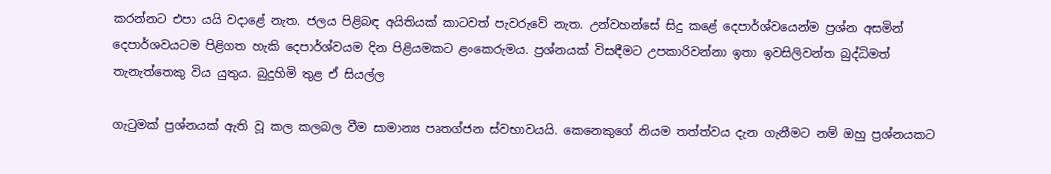කරන්නට එපා යයි වදාළේ නැත. ජලය පිළිබඳ අයිතියක් කාටවත් පැවරුවේ නැත. උන්වහන්සේ සිදු කළේ දෙපාර්ශ්වයෙන්ම ප්‍රශ්න අසමින් දෙපාර්ශවයටම පිළිගත හැකි දෙපාර්ශ්වයම දින පිළියමකට ළංකෙරුමය. ප්‍රශ්නයක් විසඳීමට උපකාරිවන්නා ඉතා ඉවසිලිවන්ත බුද්ධිමත් තැනැත්තෙකු විය යුතුය. බුදුහිමි තුළ ඒ සියල්ල

ගැටුමක් ප්‍රශ්නයක් ඇති වූ කල කලබල වීම සාමාන්‍ය පෘතග්ජන ස්වභාවයයි. කෙනෙකුගේ නියම තත්ත්වය දැන ගැනීමට නම් ඔහු ප්‍රශ්නයකට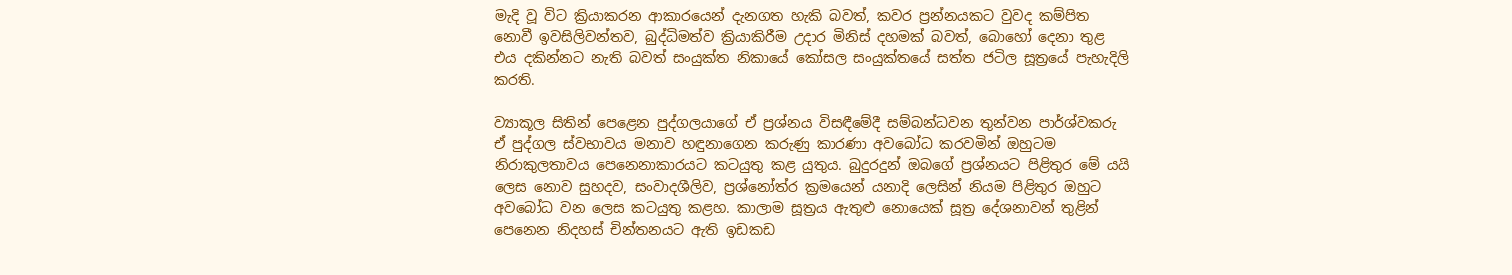මැදි වූ විට ක්‍රියාකරන ආකාරයෙන් දැනගත හැකි බවත්, කවර ප්‍රන්නයකට වුවද කම්පිත නොවී ඉවසිලිවන්තව, බුද්ධිමත්ව ක්‍රියාකිරීම උදාර මිනිස් දහමක් බවත්, බොහෝ දෙනා තුළ එය දකින්නට නැති බවත් සංයුක්ත නිකායේ කෝසල සංයුක්තයේ සත්ත ජටිල සූත්‍රයේ පැහැදිලි කරති.

ව්‍යාකූල සිතින් පෙළෙන පුද්ගලයාගේ ඒ ප්‍රශ්නය විසඳීමේදී සම්බන්ධවන තුන්වන පාර්ශ්වකරු ඒ පුද්ගල ස්වභාවය මනාව හඳුනාගෙන කරුණු කාරණා අවබෝධ කරවමින් ඔහුටම නිරාකුලතාවය පෙනෙනාකාරයට කටයුතු කළ යුතුය. බුදුරදුන් ඔබගේ ප්‍රශ්නයට පිළිතුර මේ යයි ලෙස නොව සුහදව, සංවාදශීලිව, ප්‍රශ්නෝත්ර ක්‍රමයෙන් යනාදි ලෙසින් නියම පිළිතුර ඔහුට අවබෝධ වන ලෙස කටයුතු කළහ. කාලාම සූත්‍රය ඇතුළු නොයෙක් සූත්‍ර දේශනාවන් තුළින් පෙනෙන නිදහස් චින්තනයට ඇති ඉඩකඩ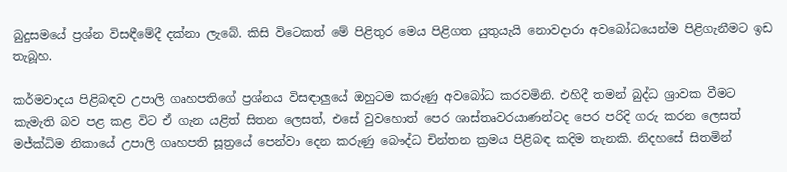බුදුසමයේ ප්‍රශ්න විසඳීමේදී දක්නා ලැබේ. කිසි විටෙකත් මේ පිළිතුර මෙය පිළිගත යුතුයැයි නොවදාරා අවබෝධයෙන්ම පිළිගැනීමට ඉඩ තැබූහ.

කර්මවාදය පිළිබඳව උපාලි ගෘහපතිගේ ප්‍රශ්නය විසඳාලුයේ ඔහුටම කරුණු අවබෝධ කරවමිනි. එහිදී තමන් බුද්ධ ශ්‍රාවක වීමට කැමැති බව පළ කළ විට ඒ ගැන යළිත් සිතන ලෙසත්, එසේ වුවහොත් පෙර ශාස්තෘවරයාණන්ටද පෙර පරිදි ගරු කරන ලෙසත් මජ්ක්‍ධිම නිකායේ උපාලි ගෘහපති සූත්‍රයේ පෙන්වා දෙන කරුණු බෞද්ධ චින්තන ක්‍රමය පිළිබඳ කදිම තැනකි. නිදහසේ සිතමින්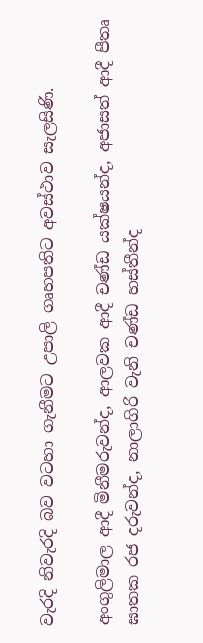වැරදි නිවැරදි බව වටහා ගැනීමට උපාලි ගෘහපතිට අවස්ථාව සැලසිණි.

අංගුලිමාල ආදී මිනීමරුවන්ද, ආලවක ආදී චණ්ඩ යක්ෂයන්ද, අජාසත් ආදී පීතෘ ඝාතක රජ දරුවන්ද, නාලාගිරි වැනි චණ්ඩ හස්තීන්ද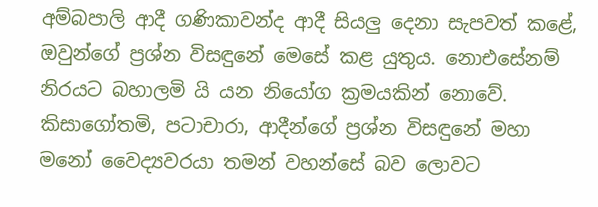අම්බපාලි ආදී ගණිකාවන්ද ආදී සියලු දෙනා සැපවත් කළේ, ඔවුන්ගේ ප්‍රශ්න විසඳුනේ මෙසේ කළ යුතුය. නොඑසේනම් නිරයට බහාලමි යි යන නියෝග ක්‍රමයකින් නොවේ. කිසාගෝතමි, පටාචාරා, ආදීන්ගේ ප්‍රශ්න විසඳුනේ මහා මනෝ වෛද්‍යවරයා තමන් වහන්සේ බව ලොවට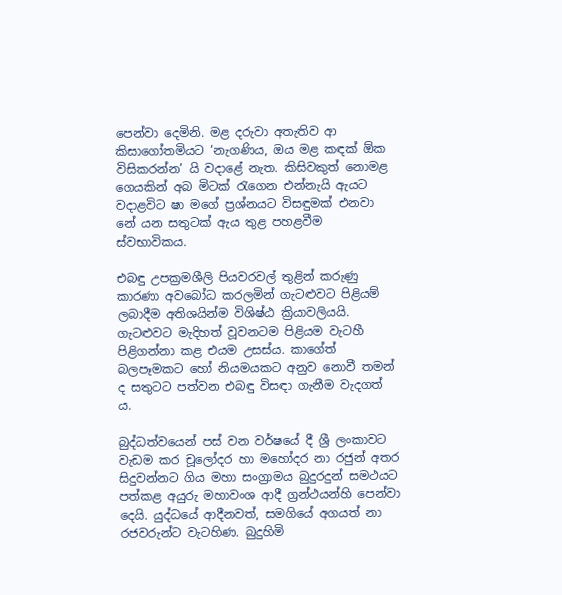පෙන්වා දෙමිනි. මළ දරුවා අතැතිව ආ කිසාගෝතමියට ‘නැගණිය, ඔය මළ කඳක් ඕක විසිකරන්න’ යි වදාළේ නැත. කිසිවකුත් නොමළ ගෙයකින් අබ මිටක් රැගෙන එන්නැයි ඇයට වදාළවිට ෂා මගේ ප්‍රශ්නයට විසඳුමක් එනවා නේ යන සතුටක් ඇය තුළ පහළවීම ස්වභාවිකය.

එබඳු උපක්‍රමශීලි පියවරවල් තුළින් කරුණු කාරණා අවබෝධ කරලමින් ගැටළුවට පිළියම් ලබාදීම අතිශයින්ම විශිෂ්ඨ ක්‍රියාවලියයි. ගැටළුවට මැදිහත් වූවනටම පිළියම වැටහී පිළිගන්නා කළ එයම උසස්ය. කාගේත් බලපෑමකට හෝ නියමයකට අනුව නොවී තමන් ද සතුටට පත්වන එබඳු විසඳා ගැනීම වැදගත් ය.

බුද්ධත්වයෙන් පස් වන වර්ෂයේ දී ශ්‍රී ලංකාවට වැඩම කර චූලෝදර හා මහෝදර නා රජුන් අතර සිදුවන්නට ගිය මහා සංග්‍රාමය බුදුරදුන් සමථයට පත්කළ අයුරු මහාවංශ ආදී ග්‍රන්ථයන්හි පෙන්වා දෙයි. යුද්ධයේ ආදීනවත්, සමගියේ අගයත් නා රජවරුන්ට වැටහිණ. බුදුහිමි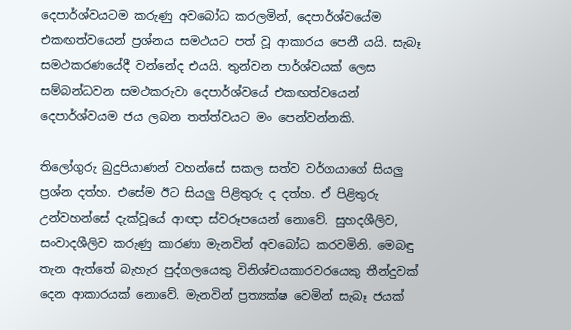දෙපාර්ශ්වයටම කරුණු අවබෝධ කරලමින්, දෙපාර්ශ්වයේම එකඟත්වයෙන් ප්‍රශ්නය සමථයට පත් වූ ආකාරය පෙනී යයි. සැබෑ සමථකරණයේදී වන්නේද එයයි. තුන්වන පාර්ශ්වයක් ලෙස සම්බන්ධවන සමථකරුවා දෙපාර්ශ්වයේ එකඟත්වයෙන් දෙපාර්ශ්වයම ජය ලබන තත්ත්වයට මං පෙන්වන්නකි.

තිලෝගුරු බුදුපියාණන් වහන්සේ සකල සත්ව වර්ගයාගේ සියලු ප්‍රශ්න දත්හ. එසේම ඊට සියලු පිළිතුරු ද දත්හ. ඒ පිළිතුරු උන්වහන්සේ දැක්වූයේ ආඥා ස්වරූපයෙන් නොවේ. සුහදශීලිව, සංවාදශීලිව කරුණු කාරණා මැනවින් අවබෝධ කරවමිනි. මෙබඳු තැන ඇත්තේ බැහැර පුද්ගලයෙකු විනිශ්චයකාරවරයෙකු තීන්දුවක් දෙන ආකාරයක් නොවේ. මැනවින් ප්‍රත්‍යක්ෂ වෙමින් සැබෑ ජයක්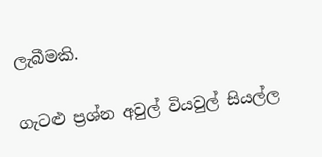ලැබීමකි.

ගැටළු ප්‍රශ්න අවුල් වියවුල් සියල්ල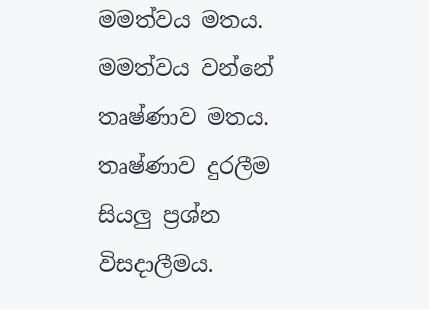මමත්වය මතය. මමත්වය වන්නේ තෘෂ්ණාව මතය. තෘෂ්ණාව දුරලීම සියලු ප්‍රශ්න විසදාලීමය.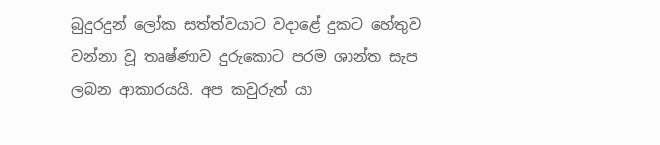බුදුරදුන් ලෝක සත්ත්වයාට වදාළේ දුකට හේතුව වන්නා වූ තෘෂ්ණාව දුරුකොට පරම ශාන්ත සැප ලබන ආකාරයයි. අප කවුරුත් යා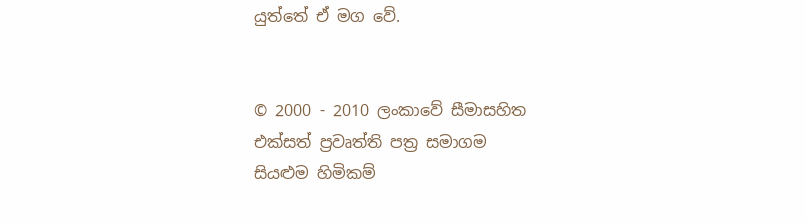යුත්තේ ඒ මග වේ.


© 2000 - 2010 ලංකාවේ සීමාසහිත එක්සත් ප්‍රවෘත්ති පත්‍ර සමාගම
සියළුම හිමිකම්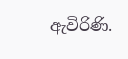ඇවිරිණි.